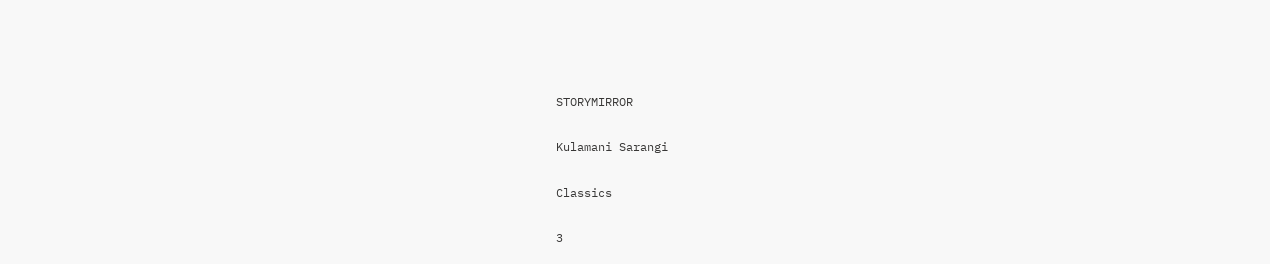STORYMIRROR

Kulamani Sarangi

Classics

3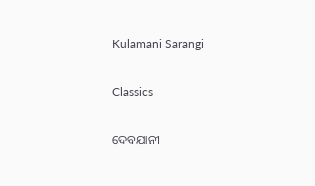Kulamani Sarangi

Classics

ଦେବଯାନୀ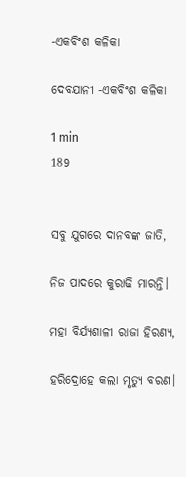-ଏକବିଂଶ କଳିକା

ଦେବଯାନୀ -ଏକବିଂଶ କଳିକା

1 min
189


ସବୁ ଯୁଗରେ ଦାନବଙ୍କ ଜାତି,

ନିଜ ପାଦରେ କୁରାଢି ମାରନ୍ତି।

ମହା ବିର୍ଯ୍ୟଶାଳୀ ରାଜା ହିରଣ୍ୟ,

ହରିଦ୍ରୋହେ କଲା ମୃତ୍ୟୁ ବରଣ।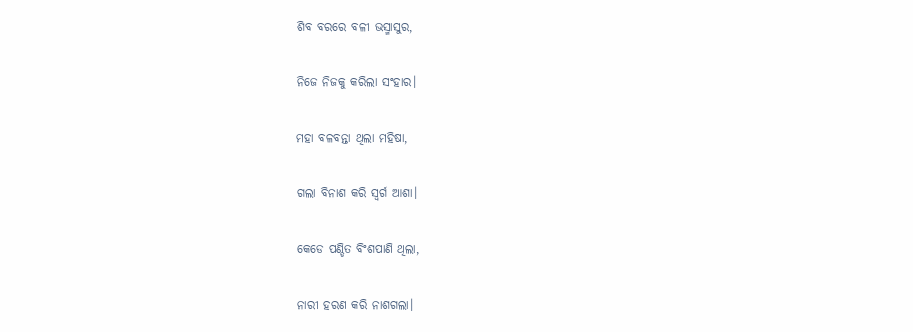ଶିବ ବରରେ ବଳୀ ଭସ୍ମାସୁର,

ନିଜେ ନିଜକୁ କରିଲା ସଂହାର।

ମହା ବଳବନ୍ତା ଥିଲା ମହିଷା,

ଗଲା ବିନାଶ କରି ସ୍ୱର୍ଗ ଆଶା।

କେଡେ ପଣ୍ଡିତ ବିଂଶପାଣି ଥିଲା,

ନାରୀ ହରଣ କରି ନାଶଗଲା।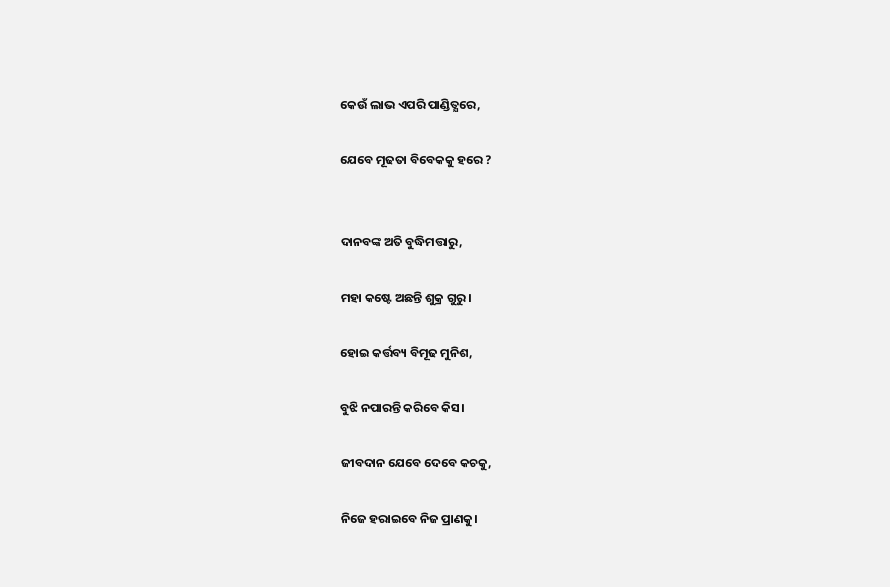କେଉଁ ଲାଭ ଏପରି ପାଣ୍ଡିତ୍ଯରେ,

ଯେବେ ମୂଢତା ବିବେକକୁ ହରେ ?


ଦାନବଙ୍କ ଅତି ବୁଦ୍ଧିମତ୍ତାରୁ,

ମହା କଷ୍ଟେ ଅଛନ୍ତି ଶୁକ୍ର ଗୁରୁ।

ହୋଇ କର୍ତ୍ତବ୍ୟ ବିମୂଢ ମୁନିଶ,

ବୁଝି ନପାରନ୍ତି କରିବେ କିସ।

ଜୀବଦାନ ଯେବେ ଦେବେ କଚକୁ,

ନିଜେ ହରାଇବେ ନିଜ ପ୍ରାଣକୁ।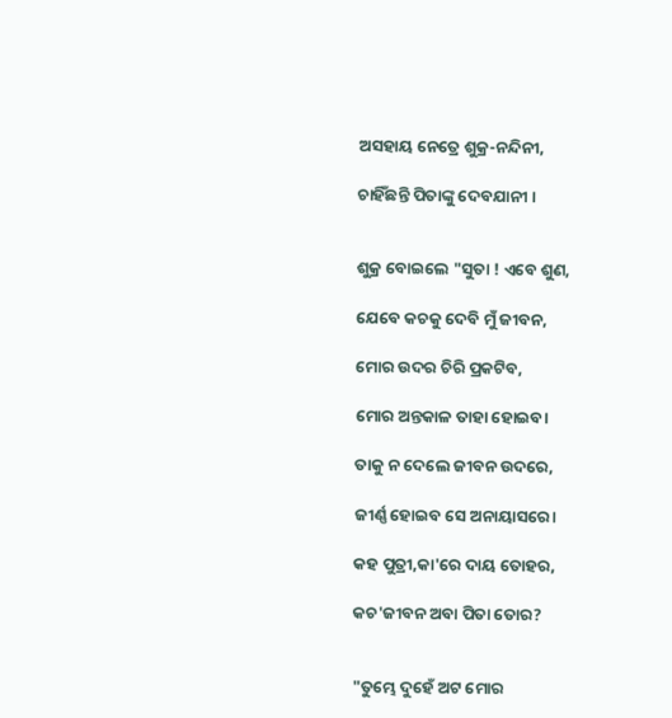ଅସହାୟ ନେତ୍ରେ ଶୁକ୍ର-ନନ୍ଦିନୀ,

ଚାହିଁଛନ୍ତି ପିତାଙ୍କୁ ଦେବଯାନୀ ।


ଶୁକ୍ର ବୋଇଲେ "ସୁତା ! ଏବେ ଶୁଣ,

ଯେବେ କଚକୁ ଦେବି ମୁଁ ଜୀବନ,

ମୋର ଉଦର ଚିରି ପ୍ରକଟିବ,

ମୋର ଅନ୍ତକାଳ ତାହା ହୋଇବ।

ତାକୁ ନ ଦେଲେ ଜୀବନ ଉଦରେ,

ଜୀର୍ଣ୍ଣ ହୋଇବ ସେ ଅନାୟାସରେ।

କହ ପୁତ୍ରୀ,କା'ରେ ଦାୟ ତୋହର,

କଚ'ଜୀବନ ଅବା ପିତା ତୋର?


"ତୁମ୍ଭେ ଦୁହେଁ ଅଟ ମୋର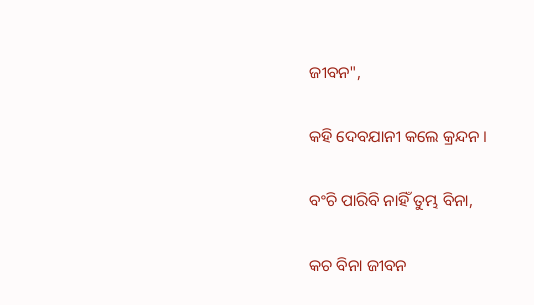ଜୀବନ",

କହି ଦେବଯାନୀ କଲେ କ୍ରନ୍ଦନ ।

ବଂଚି ପାରିବି ନାହିଁ ତୁମ୍ଭ ବିନା,

କଚ ବିନା ଜୀବନ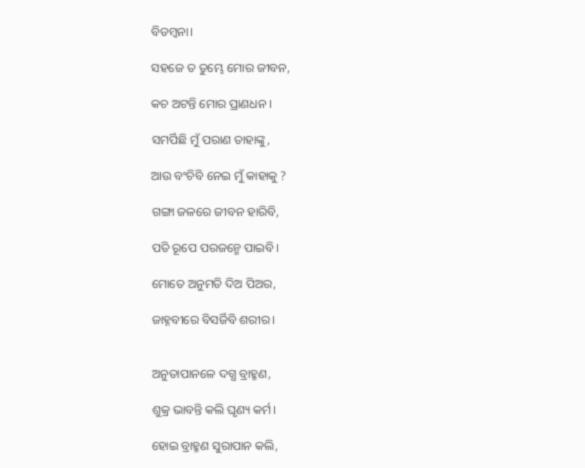ବିଡମ୍ବନା।

ସହଜେ ତ ତୁମ୍ଭେ ମୋର ଜୀବନ,

କଚ ଅଟନ୍ତି ମୋର ପ୍ରାଣଧନ ।

ସମର୍ପିଛି ମୁଁ ପରାଣ ତାହାଙ୍କୁ,

ଆଉ ବଂଚିବି ନେଇ ମୁଁ କାହାକୁ ?

ଗଙ୍ଗା ଜଳରେ ଜୀବନ ହାରିବି,

ପତି ରୂପେ ପରଜନ୍ମେ ପାଇବି।

ମୋତେ ଅନୁମତି ଦିଅ ପିଅର,

ଜାହ୍ନବୀରେ ବିସର୍ଜିବି ଶରୀର।


ଅନୁତାପାନଳେ ଦଗ୍ଧ ବ୍ରାହ୍ମଣ,

ଶୁକ୍ର ଭାବନ୍ତି କଲି ଘୃଣ୍ୟ କର୍ମ।

ହୋଇ ବ୍ରାହ୍ମଣ ସୁରାପାନ କଲି,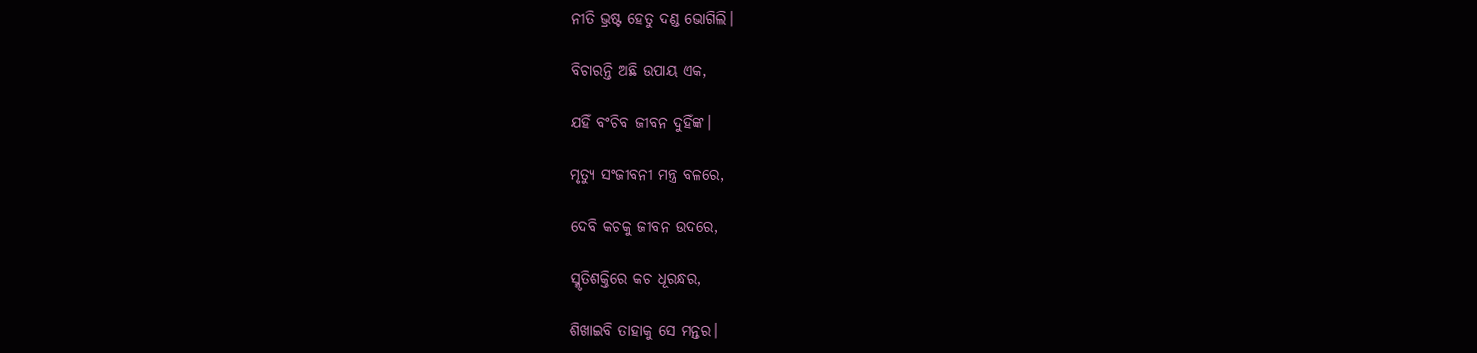ନୀତି ଭ୍ରଷ୍ଟ ହେତୁ ଦଣ୍ଡ ଭୋଗିଲି।

ବିଚାରନ୍ତି ଅଛି ଉପାୟ ଏକ,

ଯହିଁ ବଂଚିବ ଜୀବନ ଦୁହିଁଙ୍କ।

ମୃତ୍ୟୁ ସଂଜୀବନୀ ମନ୍ତ୍ର ବଳରେ,

ଦେବି କଚକୁ ଜୀବନ ଉଦରେ,

ସ୍ମୃତିଶକ୍ତିରେ କଚ ଧୂରନ୍ଧର,

ଶିଖାଇବି ତାହାକୁ ସେ ମନ୍ତର।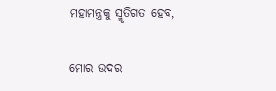ମହାମନ୍ତ୍ରକୁ ସ୍ମୃତିଗତ ହେବ,

ମୋର ଉଦର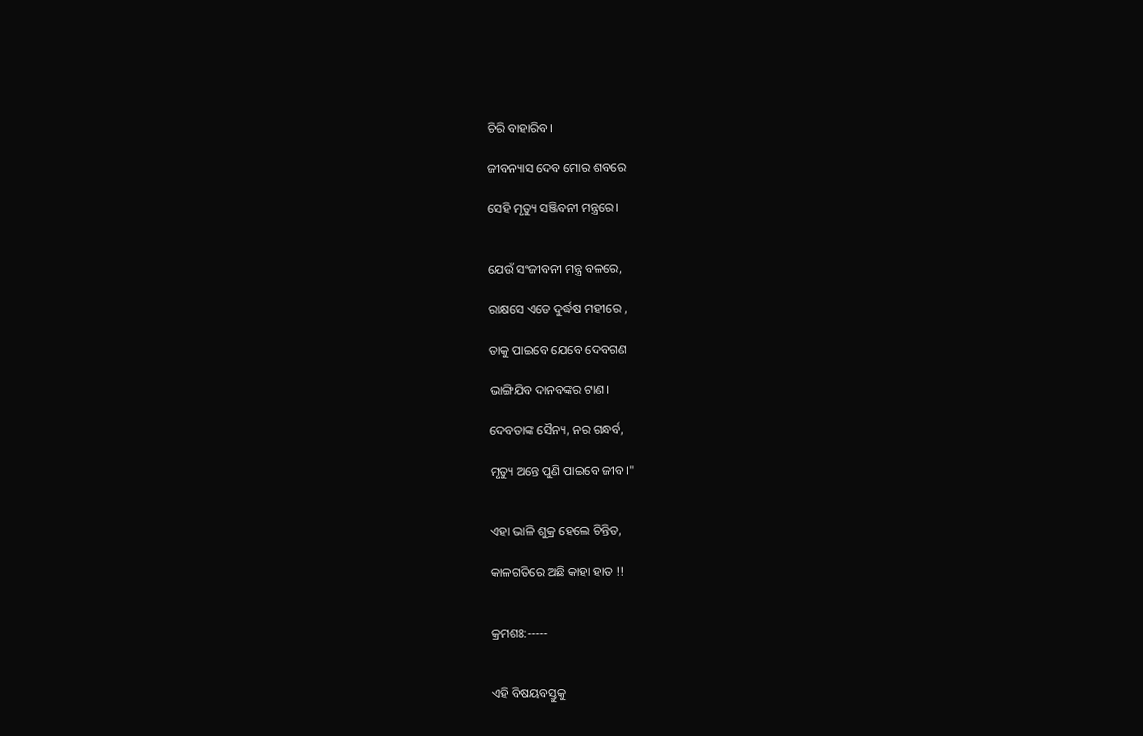ଚିରି ବାହାରିବ।

ଜୀବନ୍ୟାସ ଦେବ ମୋର ଶବରେ

ସେହି ମୃତ୍ୟୁ ସଞ୍ଜିବନୀ ମନ୍ତ୍ରରେ।


ଯେଉଁ ସଂଜୀବନୀ ମନ୍ତ୍ର ବଳରେ,

ରାକ୍ଷସେ ଏଡେ ଦୁର୍ଦ୍ଧଷ ମହୀରେ ,

ତାକୁ ପାଇବେ ଯେବେ ଦେବଗଣ

ଭାଙ୍ଗିଯିବ ଦାନବଙ୍କର ଟାଣ।

ଦେବତାଙ୍କ ସୈନ୍ୟ, ନର ଗନ୍ଧର୍ବ,

ମୃତ୍ୟୁ ଅନ୍ତେ ପୁଣି ପାଇବେ ଜୀବ।"


ଏହା ଭାଳି ଶୁକ୍ର ହେଲେ ଚିନ୍ତିତ,

କାଳଗତିରେ ଅଛି କାହା ହାତ !!


କ୍ରମଶଃ:-----


ଏହି ବିଷୟବସ୍ତୁକୁ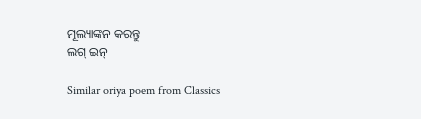ମୂଲ୍ୟାଙ୍କନ କରନ୍ତୁ
ଲଗ୍ ଇନ୍

Similar oriya poem from Classics